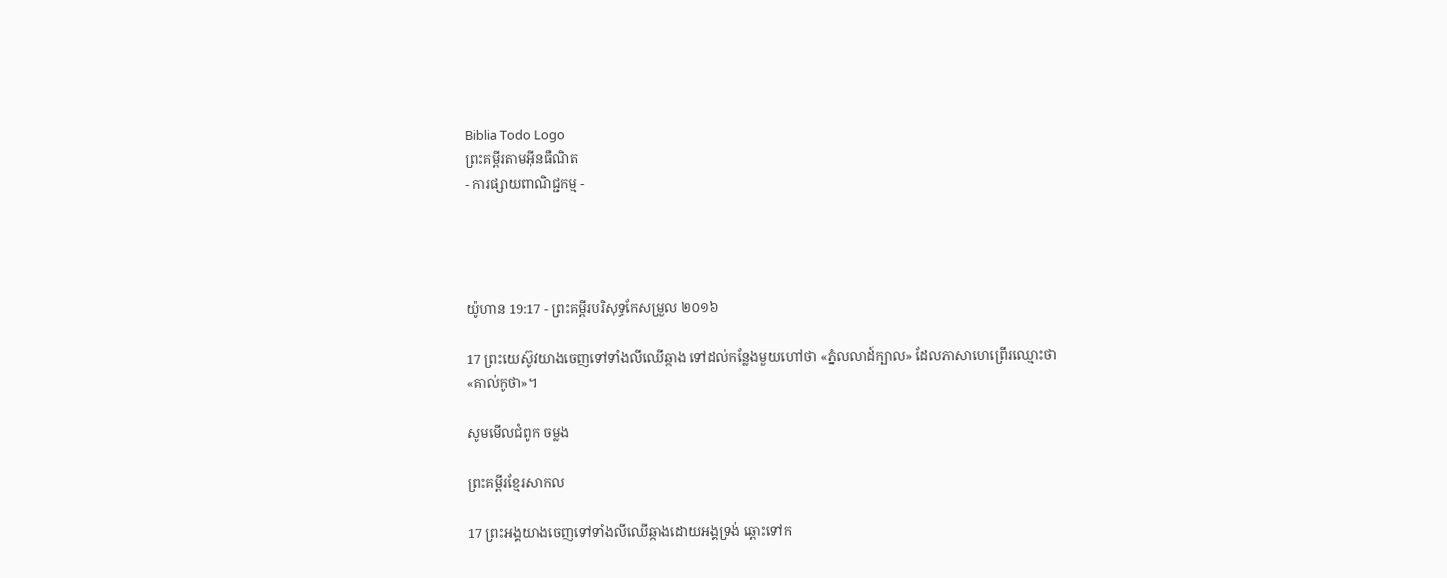Biblia Todo Logo
ព្រះគម្ពីរតាមអ៊ីនធឺណិត
- ការផ្សាយពាណិជ្ជកម្ម -




យ៉ូហាន 19:17 - ព្រះគម្ពីរបរិសុទ្ធកែសម្រួល ២០១៦

17 ព្រះ‌យេស៊ូវយាងចេញទៅទាំងលីឈើឆ្កាង ទៅដល់កន្លែងមួយហៅថា «ភ្នំលលាដ៍ក្បាល» ដែលភាសាហេព្រើរឈ្មោះថា «គាល់‌កូថា»។

សូមមើលជំពូក ចម្លង

ព្រះគម្ពីរខ្មែរសាកល

17 ព្រះអង្គយាងចេញទៅទាំងលីឈើឆ្កាងដោយអង្គទ្រង់ ឆ្ពោះទៅក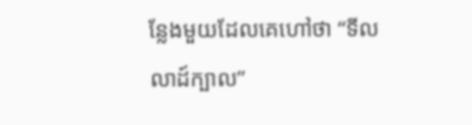ន្លែងមួយដែលគេហៅថា “ទីលលាដ៍ក្បាល”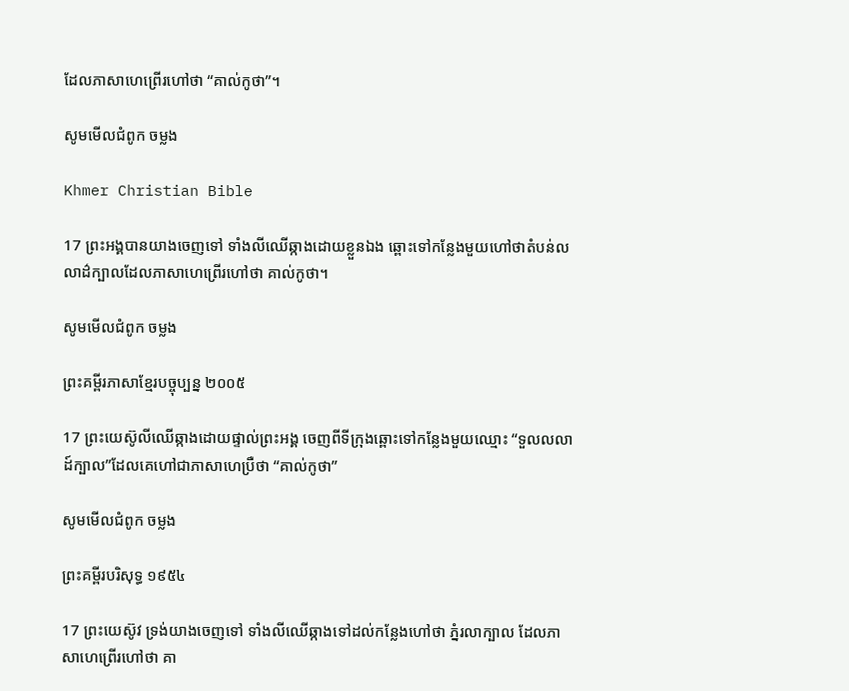ដែលភាសាហេព្រើរហៅថា “គាល់កូថា”។

សូមមើលជំពូក ចម្លង

Khmer Christian Bible

17 ព្រះអង្គបានយាងចេញទៅ ទាំងលីឈើឆ្កាងដោយខ្លួនឯង ឆ្ពោះទៅកន្លែងមួយហៅថាតំបន់លលាដ៌ក្បាលដែលភាសាហេព្រើរហៅថា គាល់កូថា។

សូមមើលជំពូក ចម្លង

ព្រះគម្ពីរភាសាខ្មែរបច្ចុប្បន្ន ២០០៥

17 ព្រះ‌យេស៊ូលីឈើឆ្កាងដោយផ្ទាល់ព្រះអង្គ ចេញពីទីក្រុងឆ្ពោះទៅកន្លែងមួយឈ្មោះ “ទួលលលាដ៍ក្បាល”ដែលគេហៅជាភាសាហេប្រឺថា “គាល់‌កូថា”

សូមមើលជំពូក ចម្លង

ព្រះគម្ពីរបរិសុទ្ធ ១៩៥៤

17 ព្រះ‌យេស៊ូវ ទ្រង់យាងចេញទៅ ទាំងលីឈើឆ្កាងទៅដល់កន្លែងហៅថា ភ្នំរលាក្បាល ដែលភាសាហេព្រើរហៅថា គា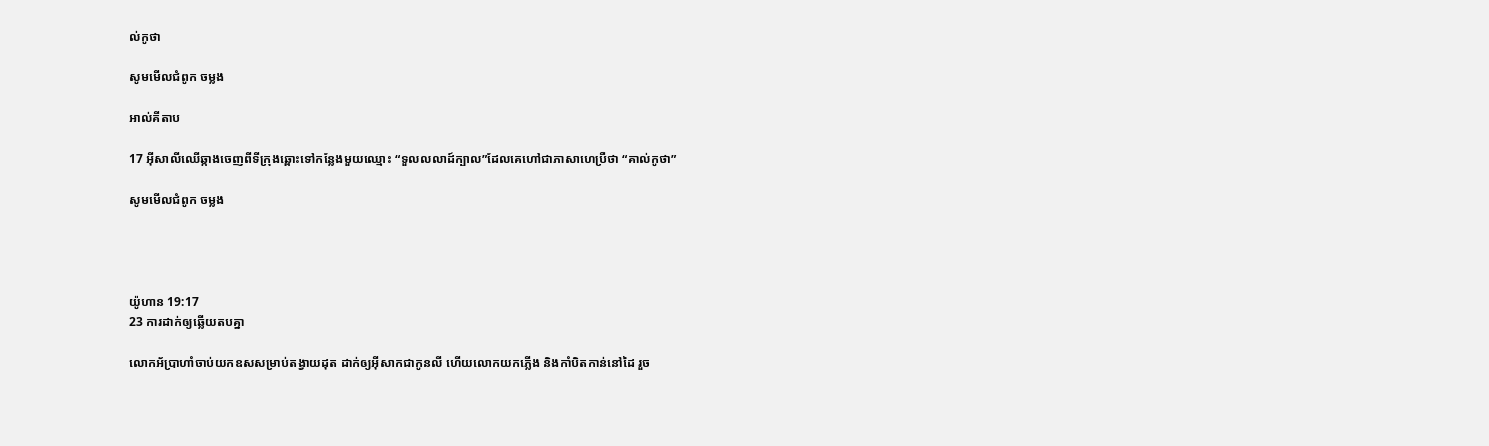ល់‌កូថា

សូមមើលជំពូក ចម្លង

អាល់គីតាប

17 អ៊ីសាលីឈើឆ្កាងចេញពីទី‌ក្រុងឆ្ពោះទៅកន្លែងមួយឈ្មោះ “ទួលលលាដ៍ក្បាល”ដែលគេហៅជាភាសាហេប្រឺថា “គាល់‌កូថា”

សូមមើលជំពូក ចម្លង




យ៉ូហាន 19:17
23 ការដាក់ឲ្យឆ្លើយតបគ្នា

លោកអ័ប្រា‌ហាំចាប់យកឧសសម្រាប់តង្វាយដុត ដាក់ឲ្យអ៊ីសាកជាកូនលី ហើយលោកយកភ្លើង និងកាំបិតកាន់នៅដៃ រួច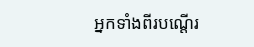អ្នកទាំងពីរបណ្តើរ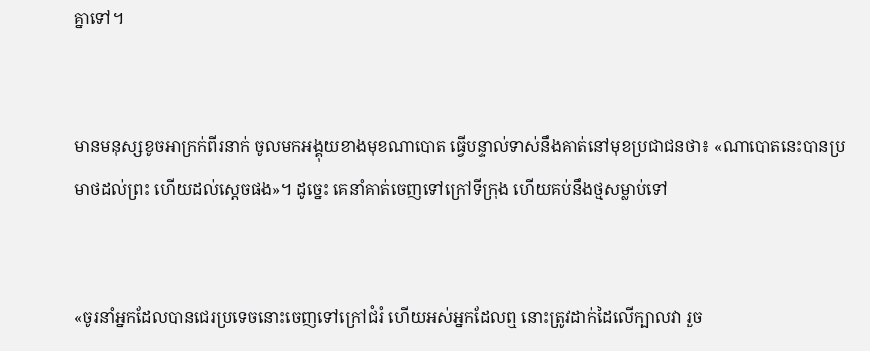គ្នាទៅ។


មានមនុស្សខូចអាក្រក់ពីរនាក់ ចូលមកអង្គុយខាងមុខណា‌បោត ធ្វើបន្ទាល់ទាស់នឹងគាត់នៅមុខប្រជាជនថា៖ «ណា‌បោតនេះបានប្រមាថដល់ព្រះ ហើយដល់ស្តេចផង»។ ដូច្នេះ គេនាំគាត់ចេញទៅក្រៅទីក្រុង ហើយគប់នឹងថ្មសម្លាប់ទៅ


«ចូរនាំអ្នកដែលបានជេរប្រទេចនោះចេញទៅក្រៅជំរំ ហើយអស់អ្នកដែលឮ នោះត្រូវដាក់ដៃលើក្បាលវា រួច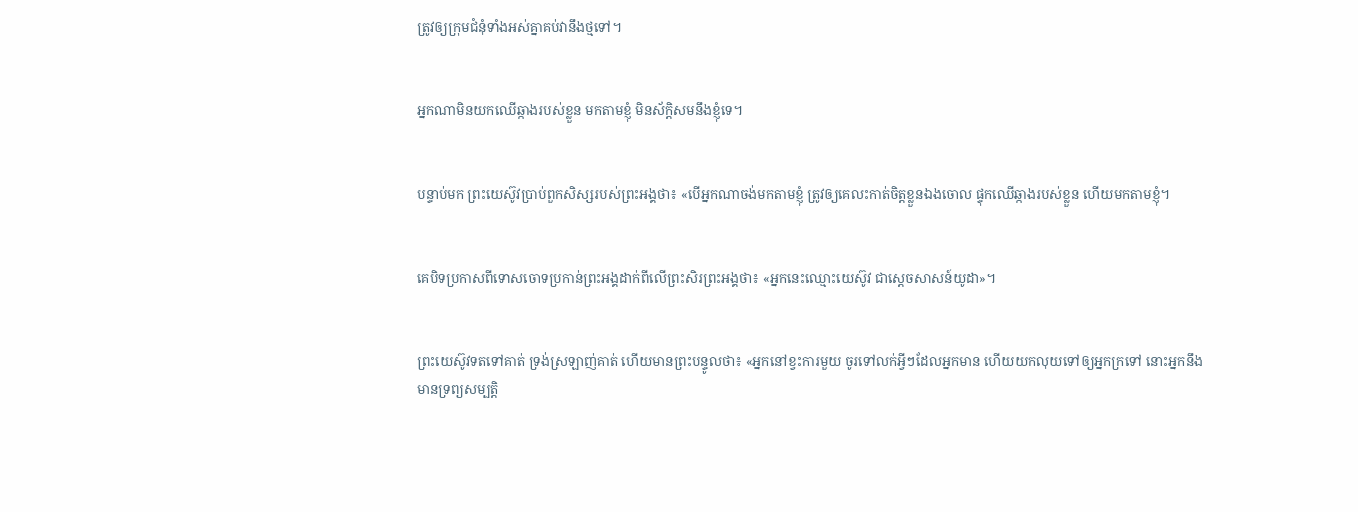ត្រូវឲ្យក្រុមជំនុំទាំងអស់គ្នាគប់វានឹងថ្មទៅ។


អ្នកណាមិនយកឈើឆ្កាងរបស់ខ្លួន មកតាមខ្ញុំ មិនស័ក្ដិ‌សមនឹងខ្ញុំទេ។


បន្ទាប់មក ព្រះ‌យេស៊ូវប្រាប់ពួកសិស្សរបស់ព្រះ‌អង្គថា៖ «បើអ្នកណាចង់មកតាមខ្ញុំ ត្រូវឲ្យគេលះកាត់ចិត្តខ្លួនឯងចោល ផ្ទុកឈើឆ្កាងរបស់ខ្លួន ហើយមកតាមខ្ញុំ។


គេបិទប្រកាសពីទោសចោទប្រកាន់ព្រះ‌អង្គដាក់ពីលើព្រះ‌សិរព្រះ‌អង្គថា៖ «អ្នកនេះឈ្មោះយេស៊ូវ ជាស្តេចសាសន៍យូដា»។


ព្រះ‌យេស៊ូវទតទៅគាត់ ទ្រង់ស្រឡាញ់គាត់ ហើយមានព្រះបន្ទូលថា៖ «អ្នកនៅខ្វះការមួយ ចូរទៅលក់អ្វីៗដែលអ្នកមាន ហើយយកលុយទៅឲ្យអ្នកក្រទៅ នោះអ្នកនឹងមានទ្រព្យ‌សម្បត្តិ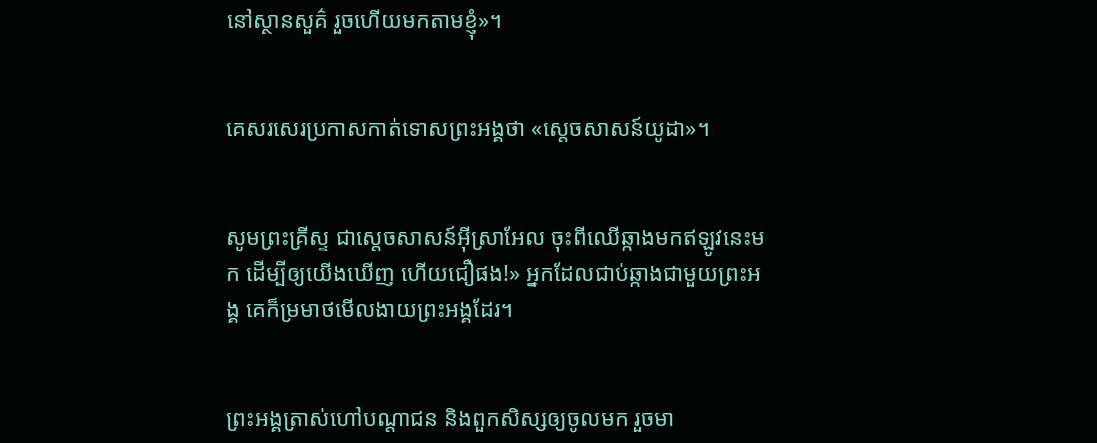នៅស្ថាន‌សួគ៌ រួចហើយមកតាមខ្ញុំ»។


គេសរសេរប្រកាសកាត់ទោសព្រះ‌អង្គថា «ស្តេចសាសន៍យូដា»។


សូមព្រះ‌គ្រីស្ទ ជាស្តេចសាសន៍អ៊ីស្រា‌អែល ចុះពីឈើឆ្កាងមកឥឡូវនេះមក ដើម្បីឲ្យយើងឃើញ ហើយជឿផង!» អ្នកដែលជាប់ឆ្កាងជាមួយព្រះ‌អង្គ គេក៏ម្រមាថមើលងាយព្រះ‌អង្គដែរ។


ព្រះ‌អង្គត្រាស់ហៅបណ្ដាជន និងពួកសិស្សឲ្យចូលមក រួចមា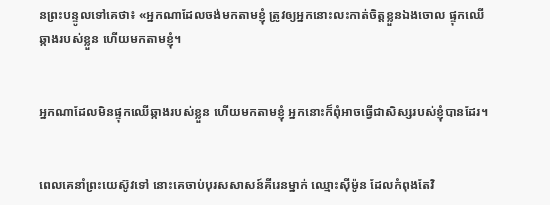នព្រះបន្ទូលទៅគេថា៖ «អ្នកណាដែលចង់មកតាមខ្ញុំ ត្រូវឲ្យអ្នកនោះលះកាត់ចិត្តខ្លួនឯងចោល ផ្ទុកឈើឆ្កាងរបស់ខ្លួន ហើយមកតាមខ្ញុំ។


អ្នកណាដែលមិនផ្ទុកឈើឆ្កាងរបស់ខ្លួន ហើយមកតាមខ្ញុំ អ្នកនោះក៏ពុំអាចធ្វើជាសិស្សរបស់ខ្ញុំបានដែរ។


ពេលគេនាំព្រះ‌យេស៊ូវទៅ នោះគេចាប់បុរសសាសន៍គីរេនម្នាក់ ឈ្មោះស៊ីម៉ូន ដែលកំពុងតែវិ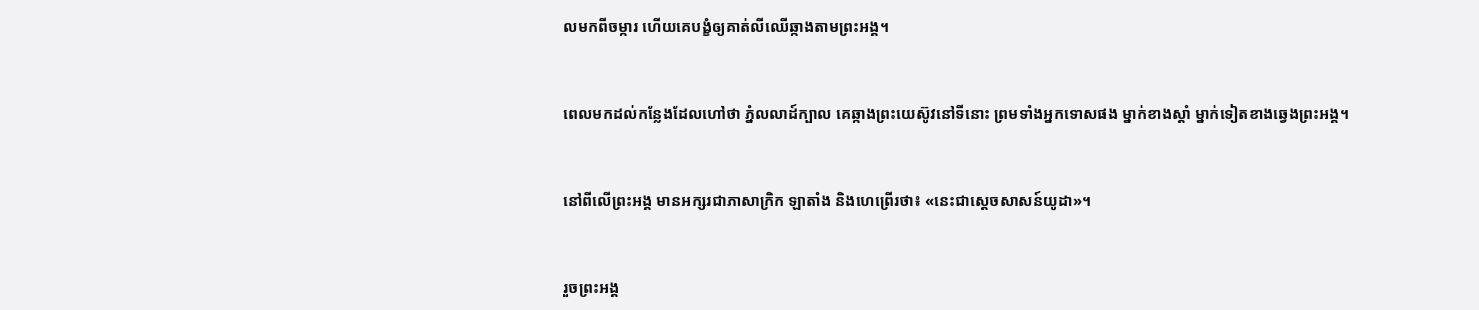លមកពីចម្ការ ហើយគេបង្ខំឲ្យគាត់លីឈើឆ្កាងតាមព្រះ‌អង្គ។


ពេលមកដល់កន្លែងដែលហៅថា ភ្នំលលាដ៍ក្បាល គេឆ្កាងព្រះ‌យេស៊ូវនៅទីនោះ ព្រមទាំងអ្នកទោសផង ម្នាក់ខាងស្តាំ ម្នាក់ទៀតខាងឆ្វេងព្រះ‌អង្គ។


នៅពីលើព្រះ‌អង្គ មានអក្សរជាភាសាក្រិក ឡាតាំង និងហេព្រើរថា៖ «នេះជាស្តេចសាសន៍យូដា»។


រួចព្រះ‌អង្គ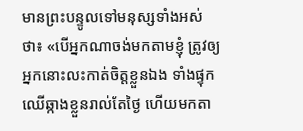មានព្រះ‌បន្ទូលទៅមនុស្សទាំងអស់ថា៖ «បើអ្នកណាចង់មកតាមខ្ញុំ ត្រូវឲ្យអ្នកនោះលះកាត់ចិត្តខ្លួនឯង ទាំងផ្ទុកឈើឆ្កាងខ្លួនរាល់តែថ្ងៃ ហើយមកតា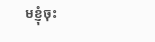មខ្ញុំចុះ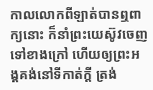កាលលោកពីឡាត់បានឮពាក្យនោះ ក៏នាំព្រះ‌យេស៊ូវចេញទៅខាងក្រៅ ហើយឲ្យព្រះ‌អង្គគង់នៅទីកាត់ក្តី ត្រង់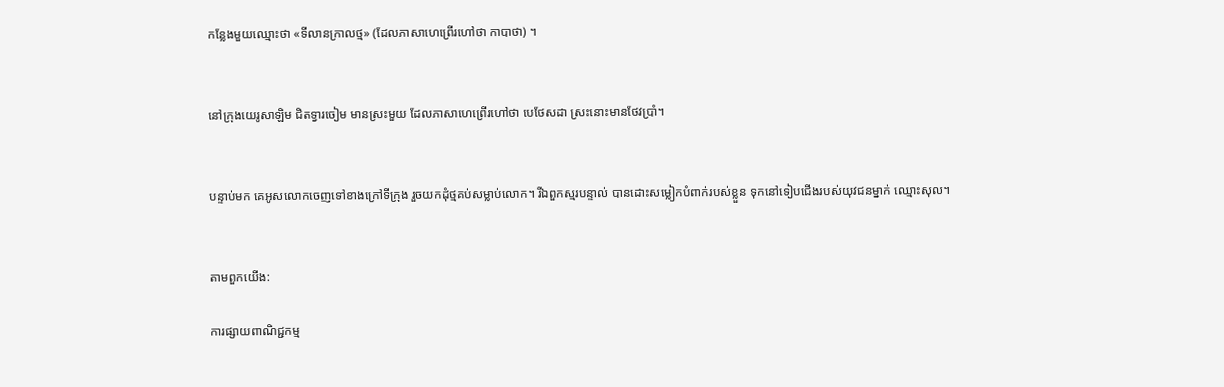កន្លែងមួយឈ្មោះថា «ទីលានក្រាលថ្ម» (ដែលភាសាហេព្រើរហៅថា កាបា‌ថា) ។


នៅក្រុងយេរូ‌សាឡិម ជិតទ្វារចៀម មានស្រះមួយ ដែលភាសាហេព្រើរហៅថា បេថែស‌ដា ស្រះនោះមានថែវប្រាំ។


បន្ទាប់មក គេអូសលោកចេញទៅខាងក្រៅទីក្រុង រួចយកដុំថ្មគប់សម្លាប់លោក។ រីឯពួកស្មរបន្ទាល់ បានដោះសម្លៀកបំពាក់របស់ខ្លួន ទុកនៅទៀបជើងរបស់យុវជនម្នាក់ ឈ្មោះសុល។


តាមពួកយើង:

ការផ្សាយពាណិជ្ជកម្ម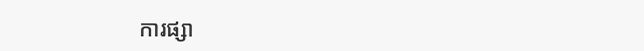ការផ្សា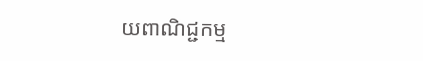យពាណិជ្ជកម្ម